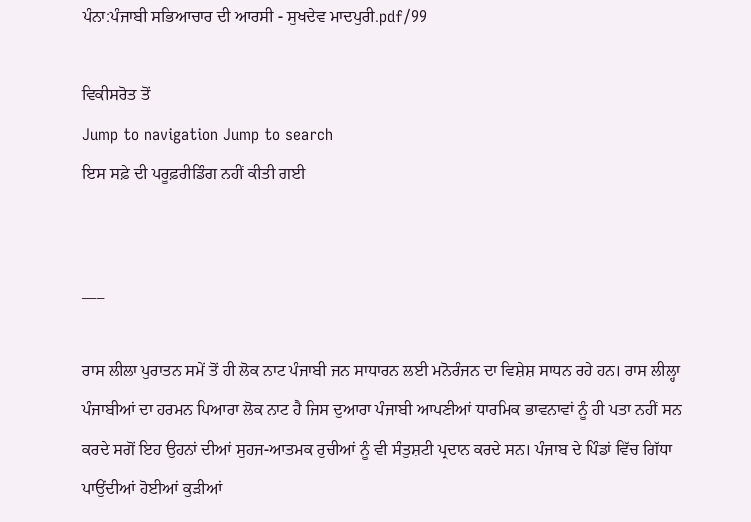ਪੰਨਾ:ਪੰਜਾਬੀ ਸਭਿਆਚਾਰ ਦੀ ਆਰਸੀ - ਸੁਖਦੇਵ ਮਾਦਪੁਰੀ.pdf/99

ਵਿਕੀਸਰੋਤ ਤੋਂ
Jump to navigation Jump to search
ਇਸ ਸਫ਼ੇ ਦੀ ਪਰੂਫ਼ਰੀਡਿੰਗ ਨਹੀਂ ਕੀਤੀ ਗਈ


___

ਰਾਸ ਲੀਲਾ ਪੁਰਾਤਨ ਸਮੇਂ ਤੋਂ ਹੀ ਲੋਕ ਨਾਟ ਪੰਜਾਬੀ ਜਨ ਸਾਧਾਰਨ ਲਈ ਮਨੋਰੰਜਨ ਦਾ ਵਿਸ਼ੇਸ਼ ਸਾਧਨ ਰਹੇ ਹਨ। ਰਾਸ ਲੀਲ੍ਹਾ ਪੰਜਾਬੀਆਂ ਦਾ ਹਰਮਨ ਪਿਆਰਾ ਲੋਕ ਨਾਟ ਹੈ ਜਿਸ ਦੁਆਰਾ ਪੰਜਾਬੀ ਆਪਣੀਆਂ ਧਾਰਮਿਕ ਭਾਵਨਾਵਾਂ ਨੂੰ ਹੀ ਪਤਾ ਨਹੀਂ ਸਨ ਕਰਦੇ ਸਗੋਂ ਇਹ ਉਹਨਾਂ ਦੀਆਂ ਸੁਹਜ-ਆਤਮਕ ਰੁਚੀਆਂ ਨੂੰ ਵੀ ਸੰਤੁਸ਼ਟੀ ਪ੍ਰਦਾਨ ਕਰਦੇ ਸਨ। ਪੰਜਾਬ ਦੇ ਪਿੰਡਾਂ ਵਿੱਚ ਗਿੱਧਾ ਪਾਉਂਦੀਆਂ ਹੋਈਆਂ ਕੁੜੀਆਂ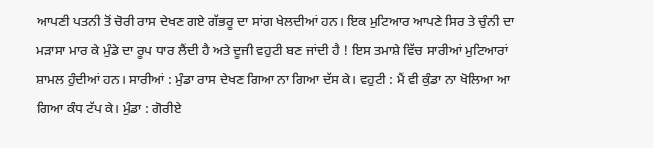ਆਪਣੀ ਪਤਨੀ ਤੋਂ ਚੋਰੀ ਰਾਸ ਦੇਖਣ ਗਏ ਗੱਭਰੂ ਦਾ ਸਾਂਗ ਖੇਲਦੀਆਂ ਹਨ। ਇਕ ਮੁਟਿਆਰ ਆਪਣੇ ਸਿਰ ਤੇ ਚੁੰਨੀ ਦਾ ਮੜਾਸਾ ਮਾਰ ਕੇ ਮੁੰਡੇ ਦਾ ਰੂਪ ਧਾਰ ਲੈਂਦੀ ਹੈ ਅਤੇ ਦੂਜੀ ਵਹੁਟੀ ਬਣ ਜਾਂਦੀ ਹੈ ! ਇਸ ਤਮਾਸ਼ੇ ਵਿੱਚ ਸਾਰੀਆਂ ਮੁਟਿਆਰਾਂ ਸ਼ਾਮਲ ਹੁੰਦੀਆਂ ਹਨ। ਸਾਰੀਆਂ : ਮੁੰਡਾ ਰਾਸ ਦੇਖਣ ਗਿਆ ਨਾ ਗਿਆ ਦੱਸ ਕੇ। ਵਹੁਟੀ : ਮੈਂ ਵੀ ਕੁੰਡਾ ਨਾ ਖੋਲਿਆ ਆ ਗਿਆ ਕੰਧ ਟੱਪ ਕੇ। ਮੁੰਡਾ : ਗੋਰੀਏ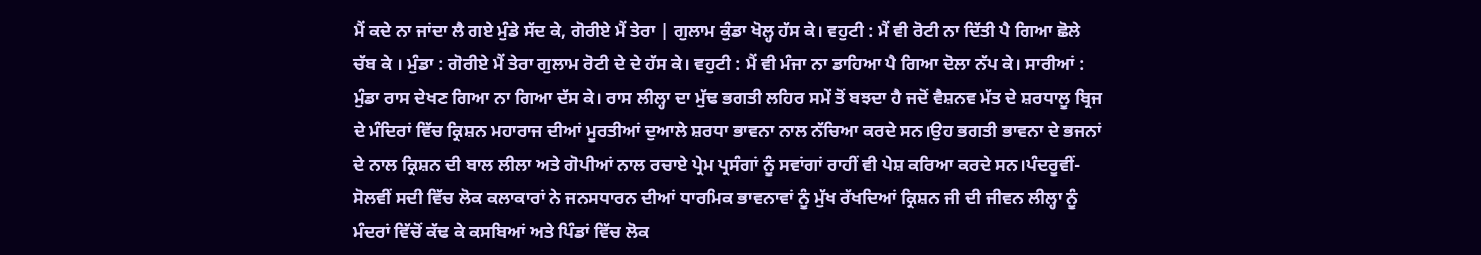ਮੈਂ ਕਦੇ ਨਾ ਜਾਂਦਾ ਲੈ ਗਏ ਮੁੰਡੇ ਸੱਦ ਕੇ, ਗੋਰੀਏ ਮੈਂ ਤੇਰਾ | ਗੁਲਾਮ ਕੁੰਡਾ ਖੋਲ੍ਹ ਹੱਸ ਕੇ। ਵਹੁਟੀ : ਮੈਂ ਵੀ ਰੋਟੀ ਨਾ ਦਿੱਤੀ ਪੈ ਗਿਆ ਛੋਲੇ ਚੱਬ ਕੇ । ਮੁੰਡਾ : ਗੋਰੀਏ ਮੈਂ ਤੇਰਾ ਗੁਲਾਮ ਰੋਟੀ ਦੇ ਦੇ ਹੱਸ ਕੇ। ਵਹੁਟੀ : ਮੈਂ ਵੀ ਮੰਜਾ ਨਾ ਡਾਹਿਆ ਪੈ ਗਿਆ ਦੋਲਾ ਨੱਪ ਕੇ। ਸਾਰੀਆਂ : ਮੁੰਡਾ ਰਾਸ ਦੇਖਣ ਗਿਆ ਨਾ ਗਿਆ ਦੱਸ ਕੇ। ਰਾਸ ਲੀਲ੍ਹਾ ਦਾ ਮੁੱਢ ਭਗਤੀ ਲਹਿਰ ਸਮੇਂ ਤੋਂ ਬਝਦਾ ਹੈ ਜਦੋਂ ਵੈਸ਼ਨਵ ਮੱਤ ਦੇ ਸ਼ਰਧਾਲੂ ਬ੍ਰਿਜ ਦੇ ਮੰਦਿਰਾਂ ਵਿੱਚ ਕ੍ਰਿਸ਼ਨ ਮਹਾਰਾਜ ਦੀਆਂ ਮੂਰਤੀਆਂ ਦੁਆਲੇ ਸ਼ਰਧਾ ਭਾਵਨਾ ਨਾਲ ਨੱਚਿਆ ਕਰਦੇ ਸਨ।ਉਹ ਭਗਤੀ ਭਾਵਨਾ ਦੇ ਭਜਨਾਂ ਦੇ ਨਾਲ ਕ੍ਰਿਸ਼ਨ ਦੀ ਬਾਲ ਲੀਲਾ ਅਤੇ ਗੋਪੀਆਂ ਨਾਲ ਰਚਾਏ ਪ੍ਰੇਮ ਪ੍ਰਸੰਗਾਂ ਨੂੰ ਸਵਾਂਗਾਂ ਰਾਹੀਂ ਵੀ ਪੇਸ਼ ਕਰਿਆ ਕਰਦੇ ਸਨ।ਪੰਦਰੂਵੀਂ-ਸੋਲਵੀਂ ਸਦੀ ਵਿੱਚ ਲੋਕ ਕਲਾਕਾਰਾਂ ਨੇ ਜਨਸਧਾਰਨ ਦੀਆਂ ਧਾਰਮਿਕ ਭਾਵਨਾਵਾਂ ਨੂੰ ਮੁੱਖ ਰੱਖਦਿਆਂ ਕ੍ਰਿਸ਼ਨ ਜੀ ਦੀ ਜੀਵਨ ਲੀਲ੍ਹਾ ਨੂੰ ਮੰਦਰਾਂ ਵਿੱਚੋਂ ਕੱਢ ਕੇ ਕਸਬਿਆਂ ਅਤੇ ਪਿੰਡਾਂ ਵਿੱਚ ਲੋਕ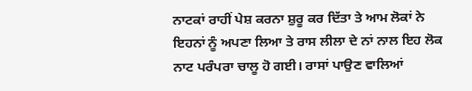ਨਾਟਕਾਂ ਰਾਹੀਂ ਪੇਸ਼ ਕਰਨਾ ਸ਼ੁਰੂ ਕਰ ਦਿੱਤਾ ਤੇ ਆਮ ਲੋਕਾਂ ਨੇ ਇਹਨਾਂ ਨੂੰ ਅਪਣਾ ਲਿਆ ਤੇ ਰਾਸ ਲੀਲਾ ਦੇ ਨਾਂ ਨਾਲ ਇਹ ਲੋਕ ਨਾਟ ਪਰੰਪਰਾ ਚਾਲੂ ਹੋ ਗਈ। ਰਾਸਾਂ ਪਾਉਣ ਵਾਲਿਆਂ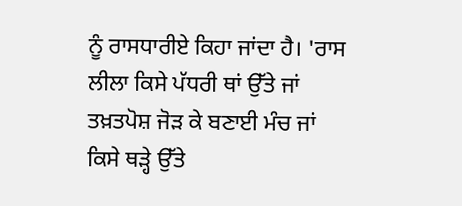ਨੂੰ ਰਾਸਧਾਰੀਏ ਕਿਹਾ ਜਾਂਦਾ ਹੈ। 'ਰਾਸ ਲੀਲਾ ਕਿਸੇ ਪੱਧਰੀ ਥਾਂ ਉੱਤੇ ਜਾਂ ਤਖ਼ਤਪੋਸ਼ ਜੋੜ ਕੇ ਬਣਾਈ ਮੰਚ ਜਾਂ ਕਿਸੇ ਥੜ੍ਹੇ ਉੱਤੇ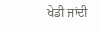ਖੇਡੀ ਜਾਂਦੀ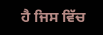ਹੈ ਜਿਸ ਵਿੱਚ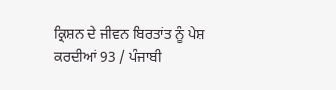ਕ੍ਰਿਸ਼ਨ ਦੇ ਜੀਵਨ ਬਿਰਤਾਂਤ ਨੂੰ ਪੇਸ਼ ਕਰਦੀਆਂ 93 / ਪੰਜਾਬੀ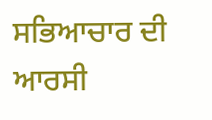ਸਭਿਆਚਾਰ ਦੀ ਆਰਸੀ